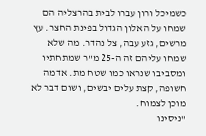כשמיכל ורון עברו לבית בהרצליה הם שמחו על האלון הגדול בפינת החצר. עץ מרשים, גזע עבה, צל נהדר. מה שלא שמחו עליהם זה ה-25 מ"ר שמתחתיו ומסביבו שנראו כמו שטח מת. אדמה חשופה, קצת עלים יבשים, ושום דבר לא מוכן לצמוח.
"ניסינו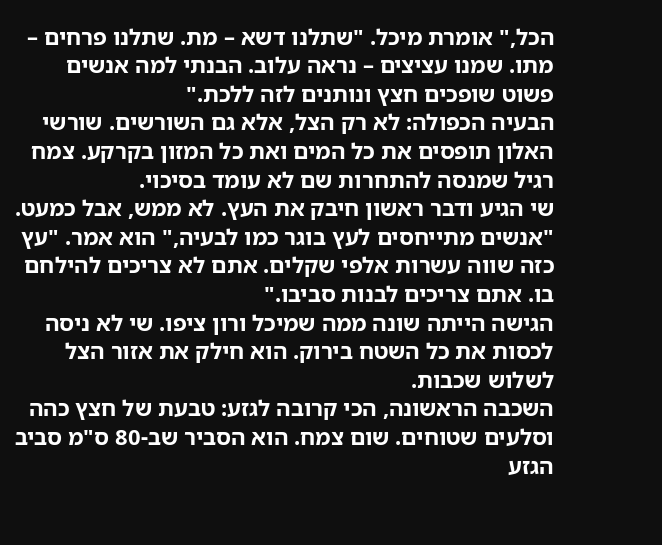הכל," אומרת מיכל. "שתלנו דשא – מת. שתלנו פרחים – מתו. שמנו עציצים – נראה עלוב. הבנתי למה אנשים פשוט שופכים חצץ ונותנים לזה ללכת."
הבעיה הכפולה: לא רק הצל, אלא גם השורשים. שורשי האלון תופסים את כל המים ואת כל המזון בקרקע. צמח רגיל שמנסה להתחרות שם לא עומד בסיכוי.
שי הגיע ודבר ראשון חיבק את העץ. לא ממש, אבל כמעט. "אנשים מתייחסים לעץ בוגר כמו לבעיה," הוא אמר. "עץ כזה שווה עשרות אלפי שקלים. אתם לא צריכים להילחם בו. אתם צריכים לבנות סביבו."
הגישה הייתה שונה ממה שמיכל ורון ציפו. שי לא ניסה לכסות את כל השטח בירוק. הוא חילק את אזור הצל לשלוש שכבות.
השכבה הראשונה, הכי קרובה לגזע: טבעת של חצץ כהה וסלעים שטוחים. שום צמח. הוא הסביר שב-80 ס"מ סביב הגזע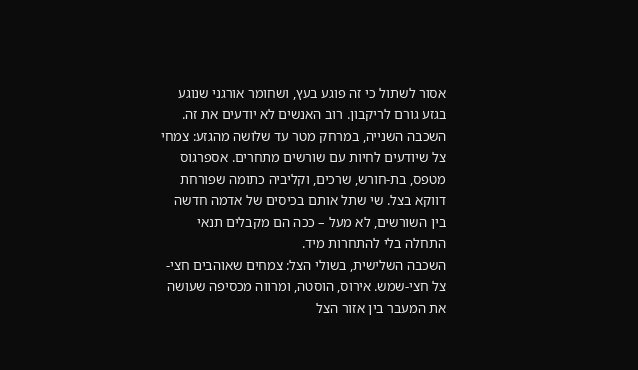אסור לשתול כי זה פוגע בעץ, ושחומר אורגני שנוגע בגזע גורם לריקבון. רוב האנשים לא יודעים את זה.
השכבה השנייה, במרחק מטר עד שלושה מהגזע: צמחי צל שיודעים לחיות עם שורשים מתחרים. אספרגוס מטפס, בת-חורש, שרכים, וקליביה כתומה שפורחת דווקא בצל. שי שתל אותם בכיסים של אדמה חדשה בין השורשים, לא מעל – ככה הם מקבלים תנאי התחלה בלי להתחרות מיד.
השכבה השלישית, בשולי הצל: צמחים שאוהבים חצי-צל חצי-שמש. אירוס, הוסטה, ומרווה מכסיפה שעושה את המעבר בין אזור הצל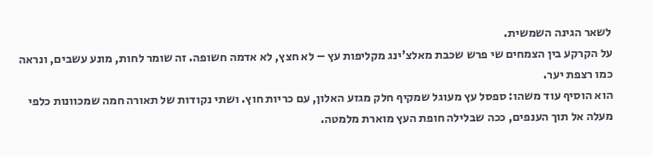לשאר הגינה השמשית.
על הקרקע בין הצמחים שי פרש שכבת מאלצ'ינג מקליפות עץ – לא חצץ, לא אדמה חשופה. זה שומר לחות, מונע עשבים, ונראה כמו רצפת יער.
הוא הוסיף עוד משהו: ספסל עץ מעוגל שמקיף חלק מגזע האלון, עם כריות חוץ. ושתי נקודות של תאורה חמה שמכוונות כלפי מעלה אל תוך הענפים, ככה שבלילה חופת העץ מוארת מלמטה.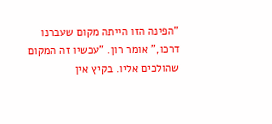"הפינה הזו הייתה מקום שעברנו דרכו," אומר רון. "עכשיו זה המקום שהולכים אליו. בקיץ אין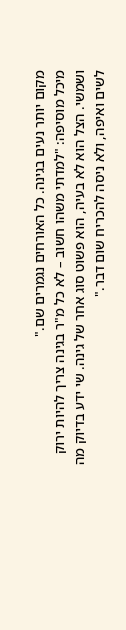מקום יותר נעים בגינה. כל האורחים נגמרים שם."
מיכל מוסיפה: "למדתי משהו חשוב – לא כל מ"ר בגינה צריך להיות ירוק ושמשי. הצל הוא לא בעיה, הוא פשוט סוג אחר של גינה. שי ידע בדיוק מה לשים ואיפה, ולא ניסה להכריח שום דבר."